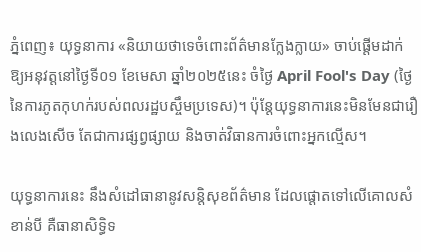ភ្នំពេញ៖ យុទ្ធនាការ «និយាយថាទេចំពោះព័ត៌មានក្លែងក្លាយ» ចាប់ផ្តើមដាក់ឱ្យអនុវត្ដនៅថ្ងៃទី០១ ខែមេសា ឆ្នាំ២០២៥នេះ ចំថ្ងៃ April Fool's Day (ថ្ងៃនៃការភូតកុហក់របស់ពលរដ្ឋបស្ចឹមប្រទេស)។ ប៉ុន្ដែយុទ្ធនាការនេះមិនមែនជារឿងលេងសើច តែជាការផ្សព្វផ្សាយ និងចាត់វិធានការចំពោះអ្នកល្មើស។

យុទ្ធនាការនេះ នឹងសំដៅធានានូវសន្តិសុខព័ត៌មាន ដែលផ្តោតទៅលើគោលសំខាន់បី គឺធានាសិទ្ធិទ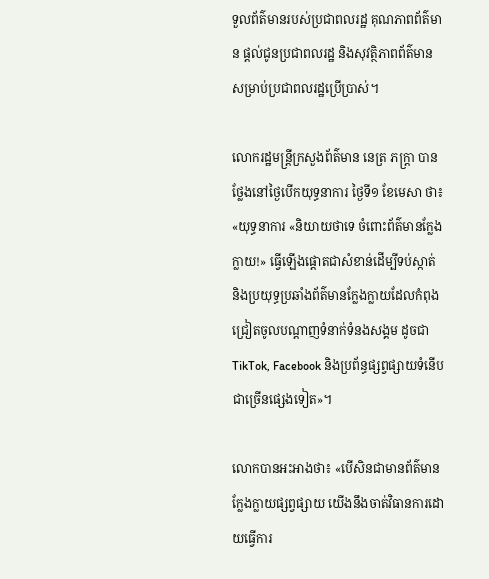ទួលព័ត៌មានរបស់ប្រជាពលរដ្ឋ គុណភាពព័ត៌មាន ផ្តល់ជូនប្រជាពលរដ្ឋ និងសុវត្ថិភាពព័ត៌មានសម្រាប់ប្រជាពលរដ្ឋប្រើប្រាស់។

លោករដ្ឋមន្ដ្រីក្រសួងព័ត៌មាន នេត្រ ភក្ដ្រា បានថ្លែងនៅថ្ងៃបើកយុទ្ធនាការ ថ្ងៃទី១ ខែមេសា ថា៖ «យុទ្ធនាការ «និយាយថាទេ ចំពោះព័ត៌មានក្លែងក្លាយ!» ធ្វើឡើងផ្តោតជាសំខាន់ដើម្បីទប់ស្កាត់ និងប្រយុទ្ធប្រឆាំងព័ត៌មានក្លែងក្លាយដែលកំពុងជ្រៀតចូលបណ្ដាញទំនាក់ទំនងសង្គម ដូចជា TikTok, Facebook និងប្រព័ន្ធផ្សព្វផ្សាយទំនើបជាច្រើនផ្សេងទៀត»។

លោកបានអះអាងថា៖ «បើសិនជាមានព័ត៌មានក្លែងក្លាយផ្សព្វផ្សាយ យើងនឹងចាត់វិធានការដោយធ្វើការ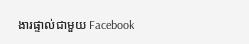ងារផ្ទាល់ជាមួយ Facebook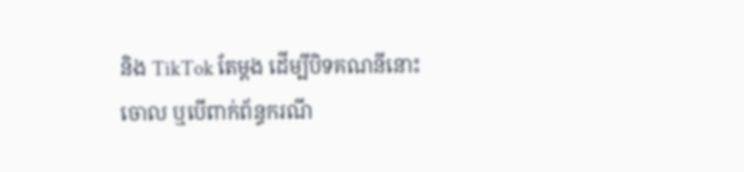និង TikTok តែម្ដង ដើម្បីបិទគណនីនោះចោល ឬបើពាក់ព័ន្ធករណី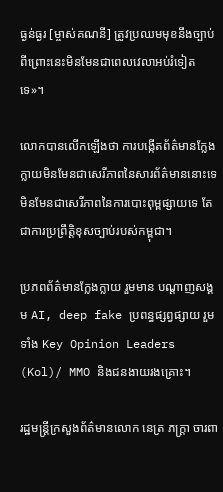ធ្ងន់ធ្ងរ [ម្ចាស់គណនី] ត្រូវប្រឈមមុខនឹងច្បាប់ ពីព្រោះនេះមិនមែនជាពេលវេលាអប់រំទៀតទេ»។

លោកបានលើកឡើងថា ការបង្កើតព័ត៌មានក្លែងក្លាយមិនមែនជាសេរីភាពនៃសារព័ត៌មាននោះទេ មិនមែនជាសេរីភាពនៃការបោះពុម្ពផ្សាយទេ តែជាការប្រព្រឹត្ដិខុសច្បាប់របស់កម្ពុជា។

ប្រភពព័ត៌មានក្លែងក្លាយ រួមមាន បណ្ដាញសង្គម AI, deep fake ប្រពន្ធផ្សព្វផ្សាយ រួមទាំង Key Opinion Leaders (Kol)/ MMO និងជនងាយរងគ្រោះ។

រដ្ឋមន្ដ្រីក្រសួងព័ត៌មានលោក នេត្រ ភក្ដ្រា ចារពា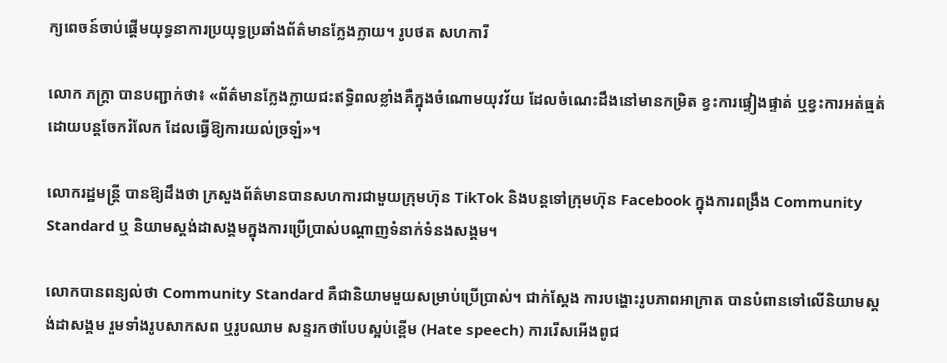ក្យពេចន៍ចាប់ផ្ដើមយុទ្ធនាការប្រយុទ្ធប្រឆាំងព័ត៌មានក្លែងក្លាយ។ រូបថត សហការី

លោក ភក្ដ្រា បានបញ្ជាក់ថា៖ «ព័ត៌មានក្លែងក្លាយជះឥទ្ធិពលខ្លាំងគឺក្នុងចំណោមយុវវ័យ ដែលចំណេះដឹងនៅមានកម្រិត ខ្វះការផ្ទៀងផ្ទាត់ ឬខ្វះការអត់ធ្មត់ ដោយបន្ដចែករំលែក ដែលធ្វើឱ្យការយល់ច្រឡំ»។

លោករដ្ឋមន្ដ្រី បានឱ្យដឹងថា ក្រសួងព័ត៌មានបានសហការជាមួយក្រុមហ៊ុន TikTok និងបន្ដទៅក្រុមហ៊ុន Facebook ក្នុងការពង្រឹង Community Standard ឬ និយាមស្ដង់ដាសង្គមក្នុងការប្រើប្រាស់បណ្ដាញទំនាក់ទំនងសង្គម។

លោកបានពន្យល់ថា Community Standard គឺជានិយាមមួយសម្រាប់ប្រើប្រាស់។ ជាក់ស្ដែង ការបង្ហោះរូបភាពអាក្រាត បានបំពានទៅលើនិយាមស្ដង់ដាសង្គម រួមទាំងរូបសាកសព ឬរូបឈាម សន្ទរកថាបែបស្អប់ខ្ពើម (Hate speech) ការរើសអើងពូជ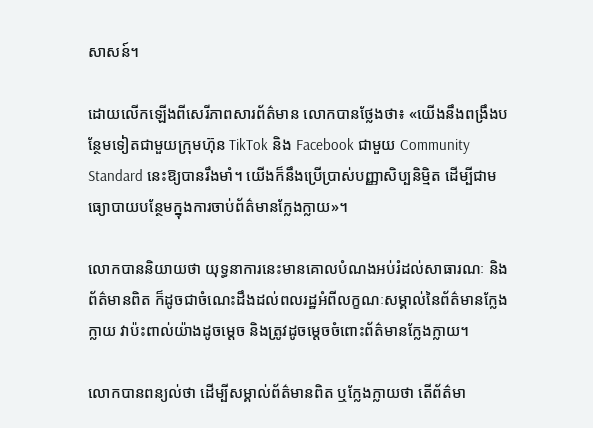សាសន៍។

ដោយលើកឡើងពីសេរីភាពសារព័ត៌មាន លោកបានថ្លែងថា៖ «យើងនឹងពង្រឹងបន្ថែមទៀតជាមួយក្រុមហ៊ុន TikTok និង Facebook ជាមួយ Community Standard នេះឱ្យបានរឹងមាំ។ យើងក៏នឹងប្រើប្រាស់បញ្ញាសិប្បនិម្មិត ដើម្បីជាមធ្យោបាយបន្ថែមក្នុងការចាប់ព័ត៌មានក្លែងក្លាយ»។

លោកបាននិយាយថា យុទ្ធនាការនេះមានគោលបំណងអប់រំដល់សាធារណៈ និងព័ត៌មានពិត ក៏ដូចជាចំណេះដឹងដល់ពលរដ្ឋអំពីលក្ខណៈសម្គាល់នៃព័ត៌មានក្លែងក្លាយ វាប៉ះពាល់យ៉ាងដូចម្ដេច និងត្រូវដូចម្ដេចចំពោះព័ត៌មានក្លែងក្លាយ។

លោកបានពន្យល់ថា ដើម្បីសម្គាល់ព័ត៌មានពិត ឬក្លែងក្លាយថា តើព័ត៌មា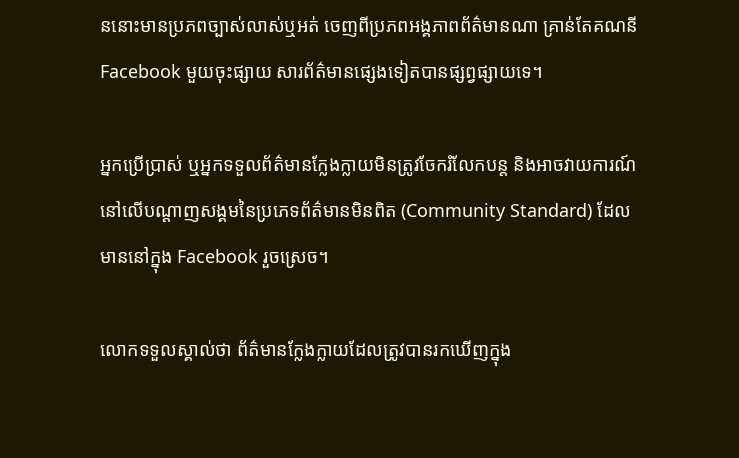ននោះមានប្រភពច្បាស់លាស់ឬអត់ ចេញពីប្រភពអង្គភាពព័ត៌មានណា គ្រាន់តែគណនី Facebook មួយចុះផ្សាយ សារព័ត៌មានផ្សេងទៀតបានផ្សព្វផ្សាយទេ។

អ្នកប្រើប្រាស់ ឬអ្នកទទួលព័ត៌មានក្លែងក្លាយមិនត្រូវចែករំលែកបន្ដ និងអាចវាយការណ៍នៅលើបណ្ដាញសង្គមនៃប្រភេទព័ត៌មានមិនពិត (Community Standard) ដែលមាននៅក្នុង Facebook រួចស្រេច។

លោកទទួលស្គាល់ថា ព័ត៌មានក្លែងក្លាយដែលត្រូវបានរកឃើញក្នុង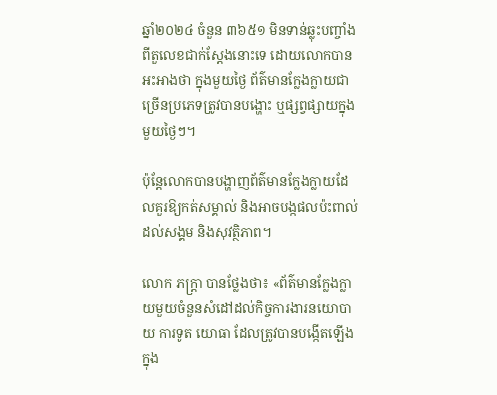ឆ្នាំ២០២៤ ចំនួន ៣៦៥១ មិនទាន់ឆ្លុះបញ្ចាំងពីតួលេខជាក់ស្ដែងនោះទេ ដោយលោកបានអះអាងថា ក្នុងមួយថ្ងៃ ព័ត៌មានក្លែងក្លាយជាច្រើនប្រភេទត្រូវបានបង្ហោះ ឬផ្សព្វផ្សាយក្នុងមួយថ្ងៃៗ។

ប៉ុន្ដែលោកបានបង្ហាញព័ត៌មានក្លែងក្លាយដែលគួរឱ្យកត់សម្គាល់ និងអាចបង្កផលប៉ះពាល់ដល់សង្គម និងសុវត្ថិភាព។

លោក ភក្ដ្រា បានថ្លែងថា៖ «ព័ត៌មានក្លែងក្លាយមួយចំនួនសំដៅដល់កិច្ចការងារនយោបាយ ការទូត យោធា ដែលត្រូវបានបង្កើតឡើងក្នុង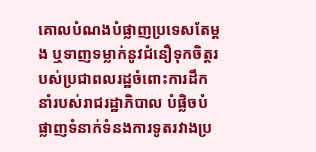គោលបំណងបំផ្លាញប្រទេសតែម្ដង ឬទាញទម្លាក់នូវជំនឿទុកចិត្ដរបស់ប្រជាពលរដ្ឋចំពោះការដឹកនាំរបស់រាជរដ្ឋាភិបាល បំផ្លិចបំផ្លាញទំនាក់ទំនងការទូតរវាងប្រ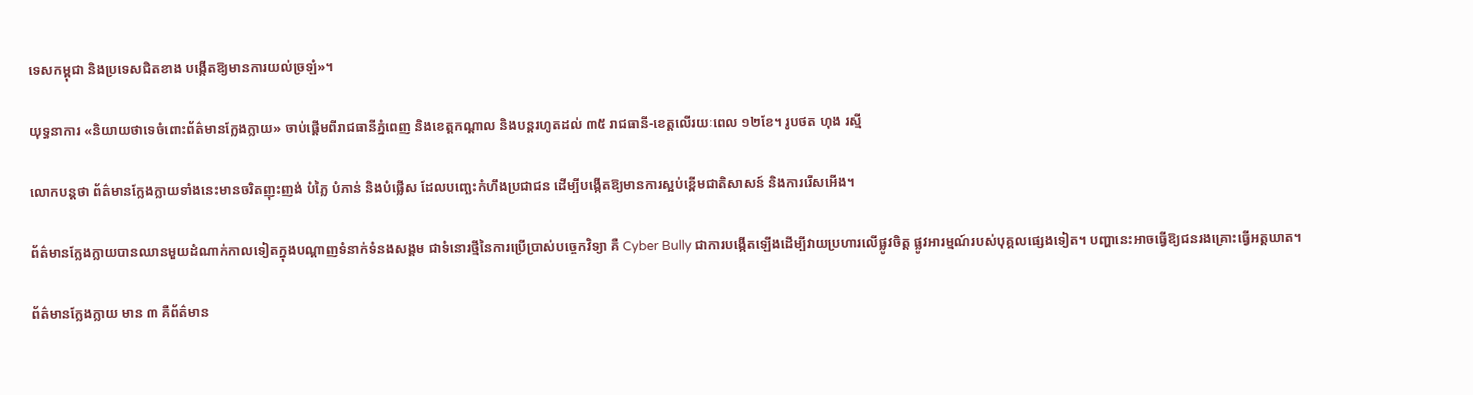ទេសកម្ពុជា និងប្រទេសជិតខាង បង្កើតឱ្យមានការយល់ច្រឡំ»។

យុទ្ធនាការ «និយាយថាទេចំពោះព័ត៌មានក្លែងក្លាយ» ចាប់ផ្ដើមពីរាជធានីភ្នំពេញ និងខេត្ដកណ្ដាល និងបន្ដរហូតដល់ ៣៥ រាជធានី-ខេត្ដលើរយៈពេល ១២ខែ។ រូបថត ហុង រស្មី

លោកបន្ដថា ព័ត៌មានក្លែងក្លាយទាំងនេះមានចរិតញុះញង់ បំភ្លៃ បំភាន់ និងបំផ្លើស ដែលបញ្ឆេះកំហឹងប្រជាជន ដើម្បីបង្កើតឱ្យមានការស្អប់ខ្ពើមជាតិសាសន៍ និងការរើសអើង។

ព័ត៌មានក្លែងក្លាយបានឈានមួយដំណាក់កាលទៀតក្នុងបណ្ដាញទំនាក់ទំនងសង្គម ជាទំនោរថ្មីនៃការប្រើប្រាស់បច្ចេកវិទ្យា គឺ Cyber Bully ជាការបង្កើតឡើងដើម្បីវាយប្រហារលើផ្លូវចិត្ដ ផ្លូវអារម្មណ៍របស់បុគ្គលផ្សេងទៀត។ បញ្ហានេះអាចធ្វើឱ្យជនរងគ្រោះធ្វើអត្ដឃាត។

ព័ត៌មានក្លែងក្លាយ មាន ៣ គឺព័ត៌មាន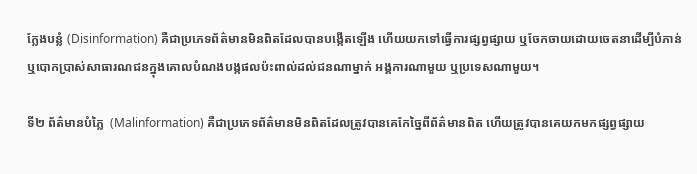ក្លែងបន្លំ (Disinformation) គឺជាប្រភេទព័ត៌មានមិនពិតដែលបានបង្កើតឡើង ហើយយកទៅធ្វើការផ្សព្វផ្សាយ ឬចែកចាយដោយចេតនាដើម្បីបំភាន់ ឬបោកប្រាស់សាធារណជនក្នុងគោលបំណងបង្កផលប៉ះពាល់ដល់ជនណាម្នាក់ អង្គការណាមួយ ឬប្រទេសណាមួយ។

ទី២ ព័ត៌មានបំភ្លៃ  (Malinformation) គឺជាប្រភេទព័ត៌មានមិនពិតដែលត្រូវបានគេកែច្នៃពីព័ត៌មានពិត ហើយត្រូវបានគេយកមកផ្សព្វផ្សាយ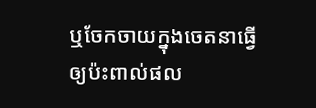ឬចែកចាយក្នុងចេតនាធ្វើឲ្យប៉ះពាល់ផល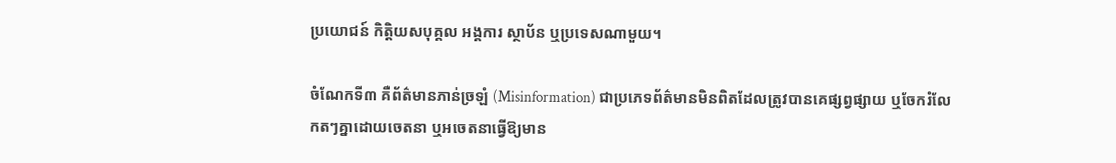ប្រយោជន៍ កិត្តិយសបុគ្គល អង្គការ ស្ថាប័ន ឬប្រទេសណាមួយ។

ចំណែកទី៣ គឺព័ត៌មានភាន់ច្រឡំ (Misinformation) ជាប្រភេទព័ត៌មានមិនពិតដែលត្រូវបានគេផ្សព្វផ្សាយ ឬចែករំលែកតៗគ្នាដោយចេតនា ឬអចេតនាធ្វើឱ្យមាន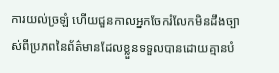ការយល់ច្រឡំ ហើយជួនកាលអ្នកចែករំលែកមិនដឹងច្បាស់ពីប្រភពនៃព័ត៌មានដែលខ្លួនទទួលបានដោយគ្មានបំ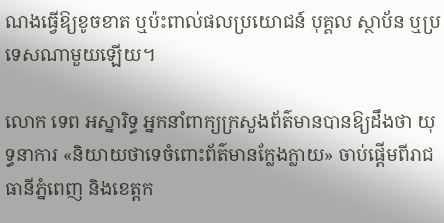ណងធ្វើឱ្យខូចខាត ឬប៉ះពាល់ផលប្រយោជន៍ បុគ្គល ស្ថាប័ន ឬប្រទេសណាមួយឡើយ។

លោក ទេព អស្នារិទ្ធ អ្នកនាំពាក្យក្រសួងព័ត៌មានបានឱ្យដឹងថា យុទ្ធនាការ «និយាយថាទេចំពោះព័ត៌មានក្លែងក្លាយ» ចាប់ផ្ដើមពីរាជធានីភ្នំពេញ និងខេត្ដក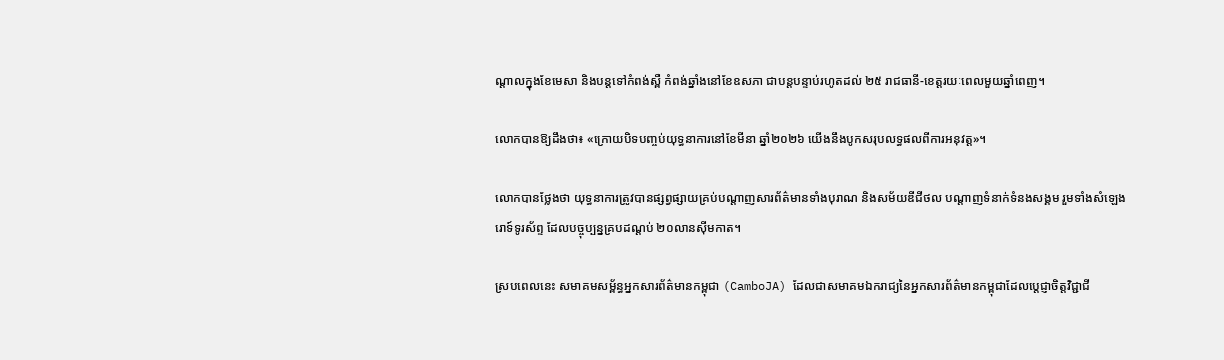ណ្ដាលក្នុងខែមេសា និងបន្ដទៅកំពង់ស្ពឺ កំពង់ឆ្នាំងនៅខែឧសភា ជាបន្ដបន្ទាប់រហូតដល់ ២៥ រាជធានី-ខេត្ដរយៈពេលមួយឆ្នាំពេញ។

លោកបានឱ្យដឹងថា៖ «ក្រោយបិទបញ្ចប់យុទ្ធនាការនៅខែមីនា ឆ្នាំ២០២៦ យើងនឹងបូកសរុបលទ្ធផលពីការអនុវត្ដ»។

លោកបានថ្លែងថា យុទ្ធនាការត្រូវបានផ្សព្វផ្សាយគ្រប់បណ្ដាញសារព័ត៌មានទាំងបុរាណ និងសម័យឌីជីថល បណ្ដាញទំនាក់ទំនងសង្គម រួមទាំងសំឡេងរោទ៍ទូរស័ព្ទ ដែលបច្ចុប្បន្នគ្របដណ្ដប់ ២០លានស៊ីមកាត។

ស្របពេលនេះ សមាគមសម្ព័ន្ធអ្នកសារព័ត៌មានកម្ពុជា (CamboJA) ដែលជាសមាគមឯករាជ្យនៃអ្នកសារព័ត៌មានកម្ពុជាដែលប្តេជ្ញាចិត្តវិជ្ជាជី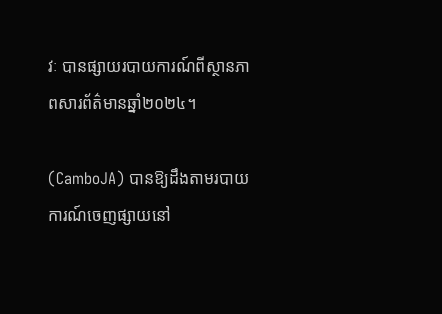វៈ បានផ្សាយរបាយការណ៍ពីស្ថានភាពសារព័ត៌មានឆ្នាំ២០២៤។

(CamboJA) បានឱ្យដឹងតាមរបាយការណ៍ចេញផ្សាយនៅ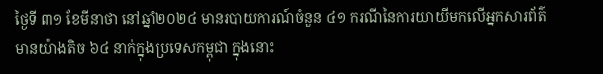ថ្ងៃទី ៣១ ខែមីនាថា នៅឆ្នាំ២០២៤ មានរបាយការណ៍ចំនួន ៤១ ករណីនៃការយាយីមកលើអ្នកសារព័ត៌មានយ៉ាងតិច ៦៤ នាក់ក្នុងប្រទេសកម្ពុជា ក្នុងនោះ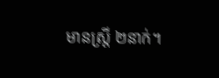មានស្ត្រី ២នាក់។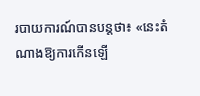របាយការណ៍បានបន្ដថា៖ «នេះតំណាងឱ្យការកើនឡើ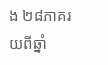ង ២៨ភាគរយពីឆ្នាំ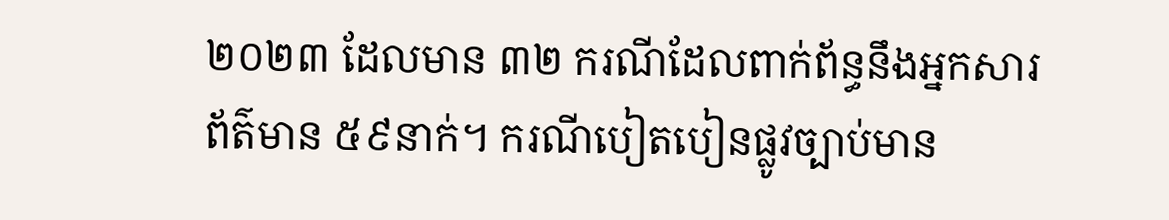២០២៣ ដែលមាន ៣២ ករណីដែលពាក់ព័ន្ធនឹងអ្នកសារព័ត៌មាន ៥៩នាក់។ ករណីបៀតបៀនផ្លូវច្បាប់មាន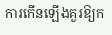ការកើនឡើងគួរឱ្យក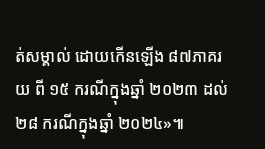ត់សម្គាល់ ដោយកើនឡើង ៨៧ភាគរយ ពី ១៥ ករណីក្នុងឆ្នាំ ២០២៣ ដល់ ២៨ ករណីក្នុងឆ្នាំ ២០២៤»៕